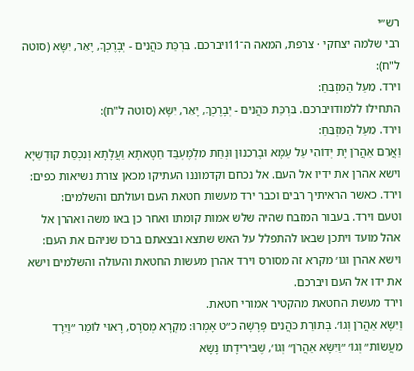רש״י
רבי שלמה יצחקי · צרפת, המאה ה־11ויברכם. בִּרְכַּת כֹּהֲנִים - יְבָרֶכְךָ, יָאֵר, יִשָּׂא (סוטה ל"ח):
וירד. מֵעַל הַמִּזְבֵּחַ:
התחילו ללמודויברכם. בִּרְכַּת כֹּהֲנִים - יְבָרֶכְךָ, יָאֵר, יִשָּׂא (סוטה ל"ח):
וירד. מֵעַל הַמִּזְבֵּחַ:
וַאֲרֵם אַהֲרֹן יָת יְדוֹהִי עַל עַמָא וּבָרֵכִנוּן וּנְחַת מִלְמֶעְבַּד חַטָאתָא וַעֲלָתָא וְנִכְסַת קוּדְשַׁיָא
וישא אהרן את ידיו אל העם. אל נכחם וקדמוננו העתיקו מכאן צורת נשיאות כפים:
וירד. כאשר הראיתיך רבים וכבר ירד מעשות חטאת העם ועולתם והשלמים:
וטעם וירד. בעבור המזבח שהיה שלש אמות קומתו ואחר כן באו משה ואהרן אל אהל מועד ויתכן שבאו להתפלל על האש שתצא ובצאתם ברכו שניהם את העם:
וישא אהרן וגו׳ מקרא זה מסורס וירד אהרן מעשות החטאת והעולה והשלמים וישא את ידו אל העם ויברכם.
וירד מעשת החטאת מהקטיר אמורי חטאת.
וַיִּשָּׂא אַהֲרֹן וְגוֹ׳. בְּתוֹרַת כֹּהֲנִים פָּרָשָׁה כ״ט אָמְרוּ: מִקְרָא מְסֹרָס, רָאוּי לוֹמַר ״וַיֵּרֶד מֵעֲשׂוֹת״ וְגוֹ׳ ״וַיִּשָּׂא אַהֲרֹן״ וְגוֹ׳, שֶׁבִּירִידָתוֹ נָשָׂא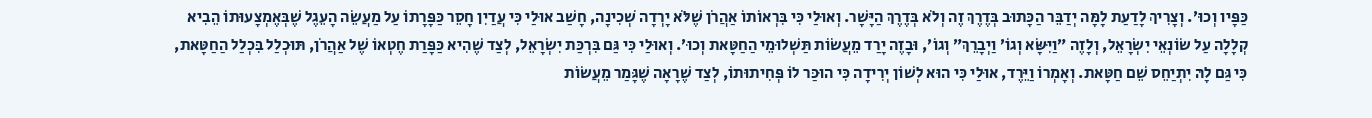כַּפָּיו וְכוּ׳. וְצָרִיךְ לָדַעַת לָמָּה יְדַבֵּר הַכָּתוּב בְּדֶרֶךְ זֶה וְלֹא בְּדֶרֶךְ הַיָּשָׁר. וְאוּלַי כִּי בִּרְאוֹתוֹ אַהֲרֹן שֶׁלֹּא יָרְדָה שְׁכִינָה, חָשַׁב אוּלַי כִּי עֲדַיִן חָסֵר כַּפָּרָתוֹ עַל מַעֲשֵׂה הָעֵגֶל שֶׁבְּאֶמְצָעוּתוֹ הֵבִיא קְלָלָה עַל שׂוֹנְאֵי יִשְׂרָאֵל, וְלָזֶה ״וַיִּשָּׂא וְגוֹ׳ וַיְבָרֵךְ״ וְגוֹ׳, וּבָזֶה יָרַד מֵעֲשׂוֹת תַּשְׁלוּמֵי הַחַטָּאת וְכוּ׳. וְאוּלַי כִּי גַּם בִּרְכַּת יִשְׂרָאֵל, לְצַד שֶׁהִיא כַּפָּרַת חֶטְאוֹ שֶׁל אַהֲרֹן, תּוּכְלַל בִּכְלַל הַחַטָּאת, כִּי גַּם לָהּ יִתְיַחֵס שֵׁם חַטָּאת. וְאָמְרוֹ וַיֵּרֶד, אוּלַי כִּי הוּא לְשׁוֹן יְרִידָה כִּי הוּכַּר לוֹ פְּחִיתוּתוֹ, לְצַד שֶׁרָאָה שֶׁגָּמַר מֵעֲשׂוֹת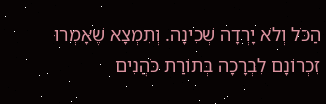הַכֹּל וְלֹא יָרְדָה שְׁכִינָה. וְתִמְצָא שֶׁאָמְרוּ זִכְרוֹנָם לִבְרָכָה בְּתוֹרַת כֹּהֲנִים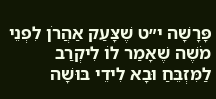פָּרָשָׁה י״ט שֶׁצָּעַק אַהֲרֹן לִפְנֵי מֹשֶׁה שֶׁאָמַר לוֹ לִיקְרַב לַמִּזְבֵּחַ וּבָא לִידֵי בּוּשָׁה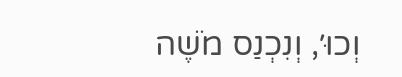וְכוּ׳, וְנִכְנַס מֹשֶׁה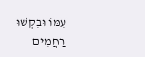עִמּוֹ וּבִקְשׁוּ רַחֲמִים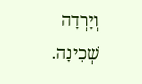וְיָרְדָה שְׁכִינָה.